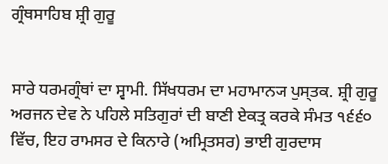ਗ੍ਰੰਥਸਾਹਿਬ ਸ਼੍ਰੀ ਗੁਰੂ


ਸਾਰੇ ਧਰਮਗ੍ਰੰਥਾਂ ਦਾ ਸ੍ਵਾਮੀ. ਸਿੱਖਧਰਮ ਦਾ ਮਹਾਮਾਨ੍ਯ ਪੁਸ੍ਤਕ. ਸ਼੍ਰੀ ਗੁਰੂ ਅਰਜਨ ਦੇਵ ਨੇ ਪਹਿਲੇ ਸਤਿਗੁਰਾਂ ਦੀ ਬਾਣੀ ਏਕਤ੍ਰ ਕਰਕੇ ਸੰਮਤ ੧੬੬੦ ਵਿੱਚ, ਇਹ ਰਾਮਸਰ ਦੇ ਕਿਨਾਰੇ (ਅਮ੍ਰਿਤਸਰ) ਭਾਈ ਗੁਰਦਾਸ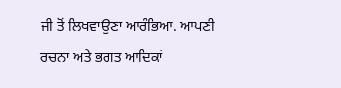ਜੀ ਤੋਂ ਲਿਖਵਾਉਣਾ ਆਰੰਭਿਆ. ਆਪਣੀ ਰਚਨਾ ਅਤੇ ਭਗਤ ਆਦਿਕਾਂ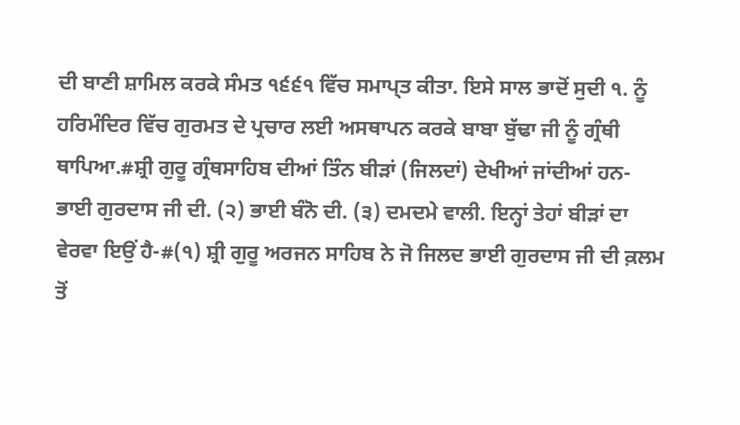ਦੀ ਬਾਣੀ ਸ਼ਾਮਿਲ ਕਰਕੇ ਸੰਮਤ ੧੬੬੧ ਵਿੱਚ ਸਮਾਪ੍ਤ ਕੀਤਾ. ਇਸੇ ਸਾਲ ਭਾਦੋਂ ਸੁਦੀ ੧. ਨੂੰ ਹਰਿਮੰਦਿਰ ਵਿੱਚ ਗੁਰਮਤ ਦੇ ਪ੍ਰਚਾਰ ਲਈ ਅਸਥਾਪਨ ਕਰਕੇ ਬਾਬਾ ਬੁੱਢਾ ਜੀ ਨੂੰ ਗ੍ਰੰਥੀ ਥਾਪਿਆ.#ਸ਼੍ਰੀ ਗੁਰੂ ਗ੍ਰੰਥਸਾਹਿਬ ਦੀਆਂ ਤਿੰਨ ਬੀੜਾਂ (ਜਿਲਦਾਂ) ਦੇਖੀਆਂ ਜਾਂਦੀਆਂ ਹਨ- ਭਾਈ ਗੁਰਦਾਸ ਜੀ ਦੀ. (੨) ਭਾਈ ਬੰਨੋ ਦੀ. (੩) ਦਮਦਮੇ ਵਾਲੀ. ਇਨ੍ਹਾਂ ਤੇਹਾਂ ਬੀੜਾਂ ਦਾ ਵੇਰਵਾ ਇਉਂ ਹੈ-#(੧) ਸ਼੍ਰੀ ਗੁਰੂ ਅਰਜਨ ਸਾਹਿਬ ਨੇ ਜੋ ਜਿਲਦ ਭਾਈ ਗੁਰਦਾਸ ਜੀ ਦੀ ਕ਼ਲਮ ਤੋਂ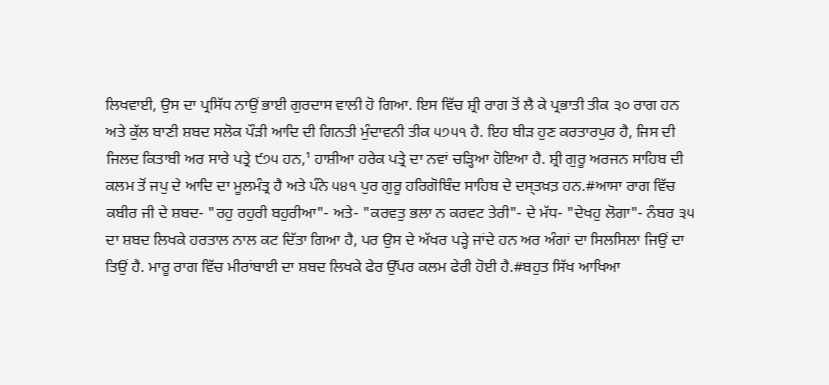ਲਿਖਵਾਈ, ਉਸ ਦਾ ਪ੍ਰਸਿੱਧ ਨਾਉਂ ਭਾਈ ਗੁਰਦਾਸ ਵਾਲੀ ਹੋ ਗਿਆ. ਇਸ ਵਿੱਚ ਸ਼੍ਰੀ ਰਾਗ ਤੋਂ ਲੈ ਕੇ ਪ੍ਰਭਾਤੀ ਤੀਕ ੩੦ ਰਾਗ ਹਨ ਅਤੇ ਕੁੱਲ ਬਾਣੀ ਸ਼ਬਦ ਸਲੋਕ ਪੌੜੀ ਆਦਿ ਦੀ ਗਿਨਤੀ ਮੁੰਦਾਵਨੀ ਤੀਕ ੫੭੫੧ ਹੈ. ਇਹ ਬੀੜ ਹੁਣ ਕਰਤਾਰਪੁਰ ਹੈ, ਜਿਸ ਦੀ ਜਿਲਦ ਕਿਤਾਬੀ ਅਰ ਸਾਰੇ ਪਤ੍ਰੇ ੯੭੫ ਹਨ,¹ ਹਾਸ਼ੀਆ ਹਰੇਕ ਪਤ੍ਰੇ ਦਾ ਨਵਾਂ ਚੜ੍ਹਿਆ ਹੋਇਆ ਹੈ. ਸ਼੍ਰੀ ਗੁਰੂ ਅਰਜਨ ਸਾਹਿਬ ਦੀ ਕਲਮ ਤੋਂ ਜਪੁ ਦੇ ਆਦਿ ਦਾ ਮੂਲਮੰਤ੍ਰ ਹੈ ਅਤੇ ਪੰਨੇ ੫੪੧ ਪੁਰ ਗੁਰੂ ਹਰਿਗੋਬਿੰਦ ਸਾਹਿਬ ਦੇ ਦਸ੍ਤਖ਼ਤ਼ ਹਨ.#ਆਸਾ ਰਾਗ ਵਿੱਚ ਕਬੀਰ ਜੀ ਦੇ ਸ਼ਬਦ- "ਰਹੁ ਰਹੁਰੀ ਬਹੁਰੀਆ"- ਅਤੇ- "ਕਰਵਤੁ ਭਲਾ ਨ ਕਰਵਟ ਤੇਰੀ"- ਦੇ ਮੱਧ- "ਦੇਖਹੁ ਲੋਗਾ"- ਨੰਬਰ ੩੫ ਦਾ ਸ਼ਬਦ ਲਿਖਕੇ ਹਰਤਾਲ ਨਾਲ ਕਟ ਦਿੱਤਾ ਗਿਆ ਹੈ, ਪਰ ਉਸ ਦੇ ਅੱਖਰ ਪੜ੍ਹੇ ਜਾਂਦੇ ਹਨ ਅਰ ਅੰਗਾਂ ਦਾ ਸਿਲਸਿਲਾ ਜਿਉਂ ਦਾ ਤਿਉਂ ਹੈ. ਮਾਰੂ ਰਾਗ ਵਿੱਚ ਮੀਰਾਂਬਾਈ ਦਾ ਸ਼ਬਦ ਲਿਖਕੇ ਫੇਰ ਉੱਪਰ ਕਲਮ ਫੇਰੀ ਹੋਈ ਹੈ.#ਬਹੁਤ ਸਿੱਖ ਆਖਿਆ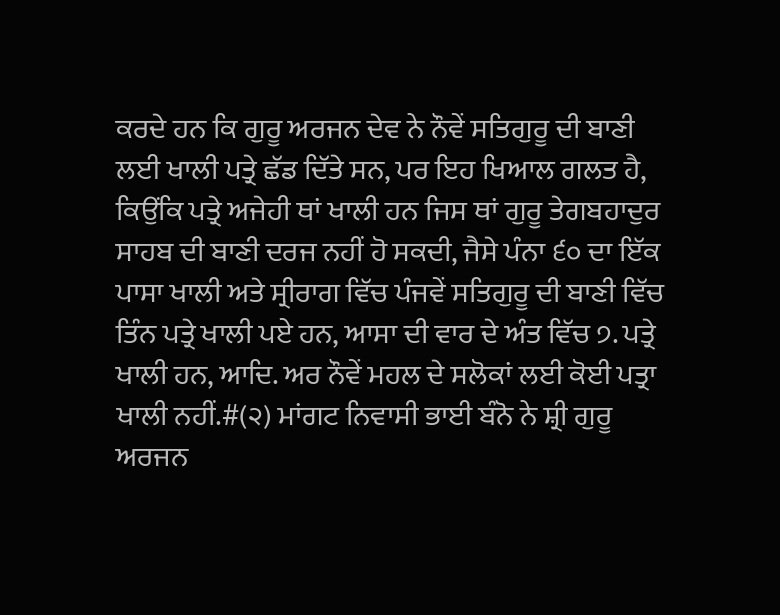ਕਰਦੇ ਹਨ ਕਿ ਗੁਰੂ ਅਰਜਨ ਦੇਵ ਨੇ ਨੌਵੇਂ ਸਤਿਗੁਰੂ ਦੀ ਬਾਣੀ ਲਈ ਖਾਲੀ ਪਤ੍ਰੇ ਛੱਡ ਦਿੱਤੇ ਸਨ, ਪਰ ਇਹ ਖਿਆਲ ਗਲਤ ਹੈ, ਕਿਉਂਕਿ ਪਤ੍ਰੇ ਅਜੇਹੀ ਥਾਂ ਖਾਲੀ ਹਨ ਜਿਸ ਥਾਂ ਗੁਰੂ ਤੇਗਬਹਾਦੁਰ ਸਾਹਬ ਦੀ ਬਾਣੀ ਦਰਜ ਨਹੀਂ ਹੋ ਸਕਦੀ, ਜੈਸੇ ਪੰਨਾ ੬੦ ਦਾ ਇੱਕ ਪਾਸਾ ਖਾਲੀ ਅਤੇ ਸ੍ਰੀਰਾਗ ਵਿੱਚ ਪੰਜਵੇਂ ਸਤਿਗੁਰੂ ਦੀ ਬਾਣੀ ਵਿੱਚ ਤਿੰਨ ਪਤ੍ਰੇ ਖਾਲੀ ਪਏ ਹਨ, ਆਸਾ ਦੀ ਵਾਰ ਦੇ ਅੰਤ ਵਿੱਚ ੭. ਪਤ੍ਰੇ ਖਾਲੀ ਹਨ, ਆਦਿ. ਅਰ ਨੌਵੇਂ ਮਹਲ ਦੇ ਸਲੋਕਾਂ ਲਈ ਕੋਈ ਪਤ੍ਰਾ ਖਾਲੀ ਨਹੀਂ.#(੨) ਮਾਂਗਟ ਨਿਵਾਸੀ ਭਾਈ ਬੰਨੋ ਨੇ ਸ਼੍ਰੀ ਗੁਰੂ ਅਰਜਨ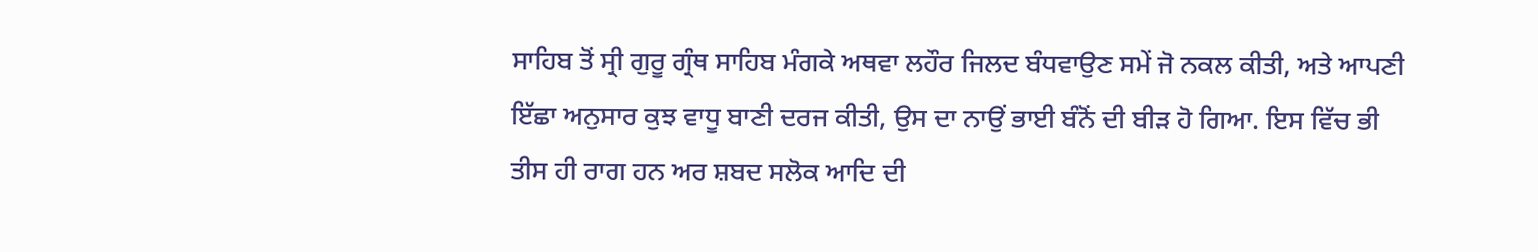ਸਾਹਿਬ ਤੋਂ ਸ੍ਰੀ ਗੁਰੂ ਗ੍ਰੰਥ ਸਾਹਿਬ ਮੰਗਕੇ ਅਥਵਾ ਲਹੌਰ ਜਿਲਦ ਬੰਧਵਾਉਣ ਸਮੇਂ ਜੋ ਨਕਲ ਕੀਤੀ, ਅਤੇ ਆਪਣੀ ਇੱਛਾ ਅਨੁਸਾਰ ਕੁਝ ਵਾਧੂ ਬਾਣੀ ਦਰਜ ਕੀਤੀ, ਉਸ ਦਾ ਨਾਉਂ ਭਾਈ ਬੰਨੋਂ ਦੀ ਬੀੜ ਹੋ ਗਿਆ. ਇਸ ਵਿੱਚ ਭੀ ਤੀਸ ਹੀ ਰਾਗ ਹਨ ਅਰ ਸ਼ਬਦ ਸਲੋਕ ਆਦਿ ਦੀ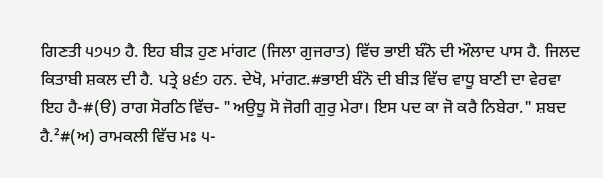ਗਿਣਤੀ ੫੭੫੭ ਹੈ. ਇਹ ਬੀੜ ਹੁਣ ਮਾਂਗਟ (ਜਿਲਾ ਗੁਜਰਾਤ) ਵਿੱਚ ਭਾਈ ਬੰਨੋ ਦੀ ਔਲਾਦ ਪਾਸ ਹੈ. ਜਿਲਦ ਕਿਤਾਬੀ ਸ਼ਕਲ ਦੀ ਹੈ. ਪਤ੍ਰੇ ੪੬੭ ਹਨ. ਦੇਖੋ, ਮਾਂਗਟ.#ਭਾਈ ਬੰਨੋ ਦੀ ਬੀੜ ਵਿੱਚ ਵਾਧੂ ਬਾਣੀ ਦਾ ਵੇਰਵਾ ਇਹ ਹੈ-#(ੳ) ਰਾਗ ਸੋਰਠਿ ਵਿੱਚ- "ਅਉਧੂ ਸੋ ਜੋਗੀ ਗੁਰੁ ਮੇਰਾ। ਇਸ ਪਦ ਕਾ ਜੋ ਕਰੈ ਨਿਬੇਰਾ." ਸ਼ਬਦ ਹੈ.²#(ਅ) ਰਾਮਕਲੀ ਵਿੱਚ ਮਃ ੫-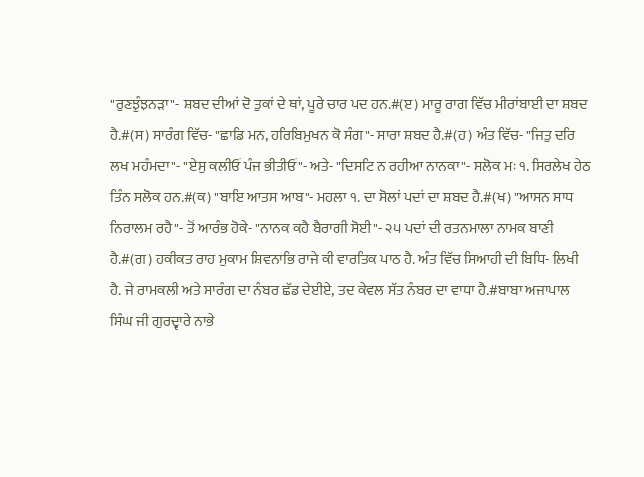"ਰੁਣਝੁੰਝਨੜਾ"- ਸ਼ਬਦ ਦੀਆਂ ਦੋ ਤੁਕਾਂ ਦੇ ਥਾਂ, ਪੂਰੇ ਚਾਰ ਪਦ ਹਨ.#(ੲ) ਮਾਰੂ ਰਾਗ ਵਿੱਚ ਮੀਰਾਂਬਾਈ ਦਾ ਸ਼ਬਦ ਹੈ.#(ਸ) ਸਾਰੰਗ ਵਿੱਚ- "ਛਾਡਿ ਮਨ, ਹਰਿਬਿਮੁਖਨ ਕੋ ਸੰਗ"- ਸਾਰਾ ਸ਼ਬਦ ਹੈ.#(ਹ) ਅੰਤ ਵਿੱਚ- "ਜਿਤੁ ਦਰਿ ਲਖ ਮਹੰਮਦਾ"- "ਏਸੁ ਕਲੀਓਂ ਪੰਜ ਭੀਤੀਓਂ"- ਅਤੇ- "ਦਿਸਟਿ ਨ ਰਹੀਆ ਨਾਨਕਾ"- ਸਲੋਕ ਮਃ ੧. ਸਿਰਲੇਖ ਹੇਠ ਤਿੰਨ ਸਲੋਕ ਹਨ.#(ਕ) "ਬਾਇ ਆਤਸ ਆਬ"- ਮਹਲਾ ੧. ਦਾ ਸੋਲਾਂ ਪਦਾਂ ਦਾ ਸ਼ਬਦ ਹੈ.#(ਖ) "ਆਸਨ ਸਾਧ ਨਿਰਾਲਮ ਰਹੈ"- ਤੋਂ ਆਰੰਭ ਹੋਕੇ- "ਨਾਨਕ ਕਹੈ ਬੈਰਾਗੀ ਸੋਈ"- ੨੫ ਪਦਾਂ ਦੀ ਰਤਨਮਾਲਾ ਨਾਮਕ ਬਾਣੀ ਹੈ.#(ਗ) ਹਕੀਕਤ ਰਾਹ ਮੁਕਾਮ ਸ਼ਿਵਨਾਭਿ ਰਾਜੇ ਕੀ ਵਾਰਤਿਕ ਪਾਠ ਹੈ. ਅੰਤ ਵਿੱਚ ਸਿਆਹੀ ਦੀ ਬਿਧਿ- ਲਿਖੀ ਹੈ. ਜੇ ਰਾਮਕਲੀ ਅਤੇ ਸਾਰੰਗ ਦਾ ਨੰਬਰ ਛੱਡ ਦੇਈਏ, ਤਦ ਕੇਵਲ ਸੱਤ ਨੰਬਰ ਦਾ ਵਾਧਾ ਹੈ.#ਬਾਬਾ ਅਜਾਪਾਲ ਸਿੰਘ ਜੀ ਗੁਰਦ੍ਵਾਰੇ ਨਾਭੇ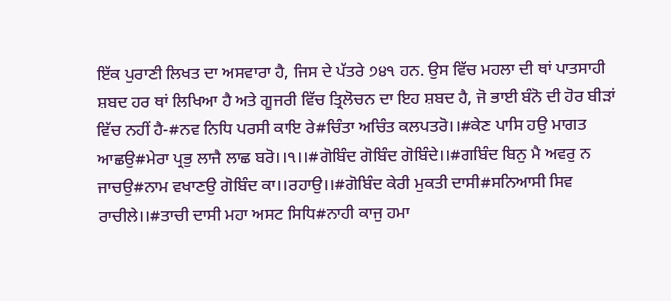ਇੱਕ ਪੁਰਾਣੀ ਲਿਖਤ ਦਾ ਅਸਵਾਰਾ ਹੈ, ਜਿਸ ਦੇ ਪੱਤਰੇ ੭੪੧ ਹਨ. ਉਸ ਵਿੱਚ ਮਹਲਾ ਦੀ ਥਾਂ ਪਾਤਸਾਹੀ ਸ਼ਬਦ ਹਰ ਥਾਂ ਲਿਖਿਆ ਹੈ ਅਤੇ ਗੂਜਰੀ ਵਿੱਚ ਤ੍ਰਿਲੋਚਨ ਦਾ ਇਹ ਸ਼ਬਦ ਹੈ, ਜੋ ਭਾਈ ਬੰਨੋ ਦੀ ਹੋਰ ਬੀੜਾਂ ਵਿੱਚ ਨਹੀਂ ਹੈ-#ਨਵ ਨਿਧਿ ਪਰਸੀ ਕਾਇ ਰੇ#ਚਿੰਤਾ ਅਚਿੰਤ ਕਲਪਤਰੋ।।#ਕੇਣ ਪਾਸਿ ਹਉ ਮਾਗਤ ਆਛਉ#ਮੇਰਾ ਪ੍ਰਭੁ ਲਾਜੈ ਲਾਛ ਬਰੋ।।੧।।#ਗੋਬਿੰਦ ਗੋਬਿੰਦ ਗੋਬਿੰਦੇ।।#ਗਬਿੰਦ ਬਿਨੁ ਮੈ ਅਵਰੁ ਨ ਜਾਚਉ#ਨਾਮ ਵਖਾਣਉ ਗੋਬਿੰਦ ਕਾ।।ਰਹਾਉ।।#ਗੋਬਿੰਦ ਕੇਰੀ ਮੁਕਤੀ ਦਾਸੀ#ਸਨਿਆਸੀ ਸਿਵ ਰਾਚੀਲੇ।।#ਤਾਚੀ ਦਾਸੀ ਮਹਾ ਅਸਟ ਸਿਧਿ#ਨਾਹੀ ਕਾਜੁ ਹਮਾ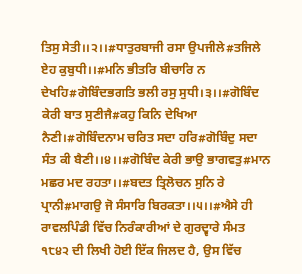ਤਿਸੁ ਸੇਤੀ।।੨।।#ਧਾਤੁਰਬਾਜੀ ਰਸਾ ਉਪਜੀਲੇ#ਤਜਿਲੇ ਏਹ ਕੁਬੁਧੀ।।#ਮਨਿ ਭੀਤਰਿ ਬੀਚਾਰਿ ਨ ਦੇਖਹਿ#ਗੋਬਿੰਦਭਗਤਿ ਭਲੀ ਰਸੁ ਸੁਧੀ।੩।।#ਗੋਬਿੰਦ ਕੇਰੀ ਬਾਤ ਸੁਣੀਜੈ#ਕਹੁ ਕਿਨਿ ਦੇਖਿਆ ਨੈਣੀ।#ਗੋਬਿੰਦਨਾਮ ਚਰਿਤ ਸਦਾ ਹਰਿ#ਗੋਬਿੰਦੁ ਸਦਾ ਸੰਤ ਕੀ ਬੈਣੀ।।੪।।#ਗੋਬਿੰਦ ਕੇਰੀ ਭਾਉ ਭਾਗਵਤੁ#ਮਾਨ ਮਛਰ ਮਦ ਰਹਤਾ।।#ਬਦਤ ਤ੍ਰਿਲੋਚਨ ਸੁਨਿ ਰੇ ਪ੍ਰਾਨੀ#ਮਾਗਉ ਜੋ ਸੰਸਾਰਿ ਬਿਰਕਤਾ।।੫।।#ਐਸੇ ਹੀ ਰਾਵਲਪਿੰਡੀ ਵਿੱਚ ਨਿਰੰਕਾਰੀਆਂ ਦੇ ਗੁਰਦ੍ਵਾਰੇ ਸੰਮਤ ੧੮੪੨ ਦੀ ਲਿਖੀ ਹੋਈ ਇੱਕ ਜਿਲਦ ਹੈ, ਉਸ ਵਿੱਚ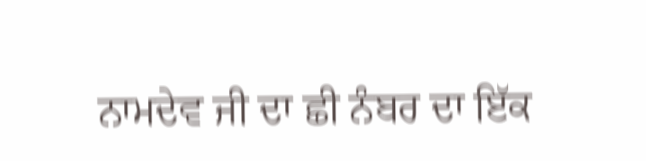ਨਾਮਦੇਵ ਜੀ ਦਾ ਛੀ ਨੰਬਰ ਦਾ ਇੱਕ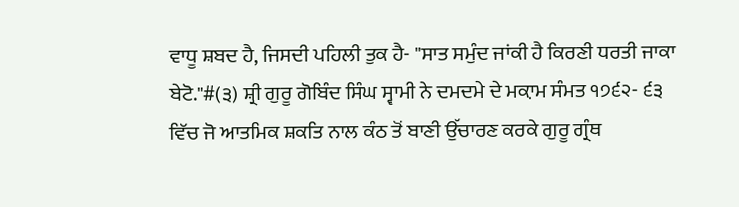ਵਾਧੂ ਸ਼ਬਦ ਹੈ, ਜਿਸਦੀ ਪਹਿਲੀ ਤੁਕ ਹੈ- "ਸਾਤ ਸਮੁੰਦ ਜਾਂਕੀ ਹੈ ਕਿਰਣੀ ਧਰਤੀ ਜਾਕਾ ਬੇਟੋ."#(੩) ਸ਼੍ਰੀ ਗੁਰੂ ਗੋਬਿੰਦ ਸਿੰਘ ਸ੍ਵਾਮੀ ਨੇ ਦਮਦਮੇ ਦੇ ਮਕ਼ਾਮ ਸੰਮਤ ੧੭੬੨- ੬੩ ਵਿੱਚ ਜੋ ਆਤਮਿਕ ਸ਼ਕਤਿ ਨਾਲ ਕੰਠ ਤੋਂ ਬਾਣੀ ਉੱਚਾਰਣ ਕਰਕੇ ਗੁਰੂ ਗ੍ਰੰਥ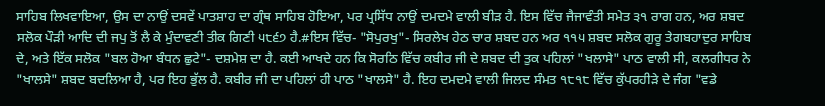ਸਾਹਿਬ ਲਿਖਵਾਇਆ, ਉਸ ਦਾ ਨਾਉਂ ਦਸਵੇਂ ਪਾਤਸ਼ਾਹ ਦਾ ਗ੍ਰੰਥ ਸਾਹਿਬ ਹੋਇਆ, ਪਰ ਪ੍ਰਸਿੱਧ ਨਾਉਂ ਦਮਦਮੇ ਵਾਲੀ ਬੀੜ ਹੈ. ਇਸ ਵਿੱਚ ਜੈਜਾਵੰਤੀ ਸਮੇਤ ੩੧ ਰਾਗ ਹਨ, ਅਰ ਸ਼ਬਦ ਸਲੋਕ ਪੌੜੀ ਆਦਿ ਦੀ ਜਪੁ ਤੋਂ ਲੈ ਕੇ ਮੁੰਦਾਵਣੀ ਤੀਕ ਗਿਣੀ ੫੮੬੭ ਹੈ.#ਇਸ ਵਿੱਚ- "ਸੋਪੁਰਖੁ"- ਸਿਰਲੇਖ ਹੇਠ ਚਾਰ ਸ਼ਬਦ ਹਨ ਅਰ ੧੧੫ ਸ਼ਬਦ ਸਲੋਕ ਗੁਰੂ ਤੇਗਬਹਾਦੁਰ ਸਾਹਿਬ ਦੇ, ਅਤੇ ਇੱਕ ਸਲੋਕ "ਬਲ ਹੋਆ ਬੰਧਨ ਛੁਟੇ"- ਦਸ਼ਮੇਸ਼ ਦਾ ਹੈ. ਕਈ ਆਖਦੇ ਹਨ ਕਿ ਸੋਰਠਿ ਵਿੱਚ ਕਬੀਰ ਜੀ ਦੇ ਸ਼ਬਦ ਦੀ ਤੁਕ ਪਹਿਲਾਂ "ਖਲਾਸੇ" ਪਾਠ ਵਾਲੀ ਸੀ, ਕਲਗੀਧਰ ਨੇ "ਖਾਲਸੇ" ਸ਼ਬਦ ਬਦਲਿਆ ਹੈ, ਪਰ ਇਹ ਭੁੱਲ ਹੈ. ਕਬੀਰ ਜੀ ਦਾ ਪਹਿਲਾਂ ਹੀ ਪਾਠ "ਖਾਲਸੇ" ਹੈ. ਇਹ ਦਮਦਮੇ ਵਾਲੀ ਜਿਲਦ ਸੰਮਤ ੧੮੧੮ ਵਿੱਚ ਕੁੱਪਰਹੀੜੇ ਦੇ ਜੰਗ "ਵਡੇ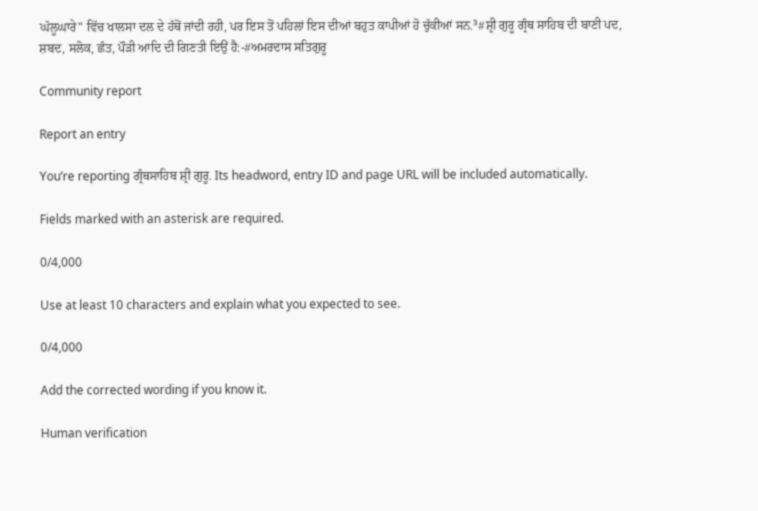ਘੱਲੂਘਾਰੇ" ਵਿੱਚ ਖਾਲਸਾ ਦਲ ਦੇ ਹੱਥੋਂ ਜਾਂਦੀ ਰਹੀ, ਪਰ ਇਸ ਤੋਂ ਪਹਿਲਾਂ ਇਸ ਦੀਆਂ ਬਹੁਤ ਕਾਪੀਆਂ ਹੋ ਚੁੱਕੀਆਂ ਸਨ.³#ਸ਼੍ਰੀ ਗੁਰੂ ਗ੍ਰੰਥ ਸਾਹਿਬ ਦੀ ਬਾਣੀ ਪਦ, ਸ਼ਬਦ, ਸਲੋਕ, ਛੰਤ, ਪੌੜੀ ਆਦਿ ਦੀ ਗਿਣਤੀ ਇਉਂ ਹੈ:-#ਅਮਰਦਾਸ ਸਤਿਗੁਰੂ

Community report

Report an entry

You’re reporting ਗ੍ਰੰਥਸਾਹਿਬ ਸ਼੍ਰੀ ਗੁਰੂ. Its headword, entry ID and page URL will be included automatically.

Fields marked with an asterisk are required.

0/4,000

Use at least 10 characters and explain what you expected to see.

0/4,000

Add the corrected wording if you know it.

Human verification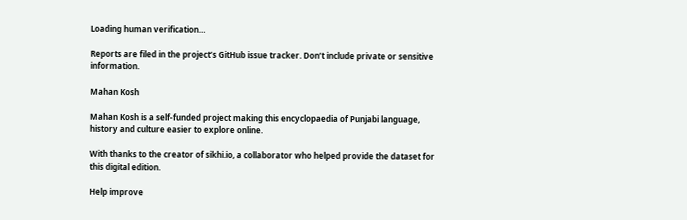Loading human verification…

Reports are filed in the project’s GitHub issue tracker. Don’t include private or sensitive information.

Mahan Kosh

Mahan Kosh is a self-funded project making this encyclopaedia of Punjabi language, history and culture easier to explore online.

With thanks to the creator of sikhi.io, a collaborator who helped provide the dataset for this digital edition.

Help improve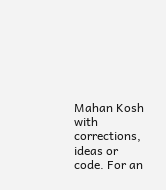Mahan Kosh with corrections, ideas or code. For an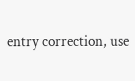entry correction, use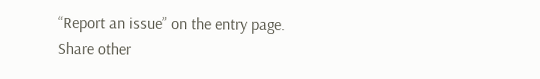“Report an issue” on the entry page. Share other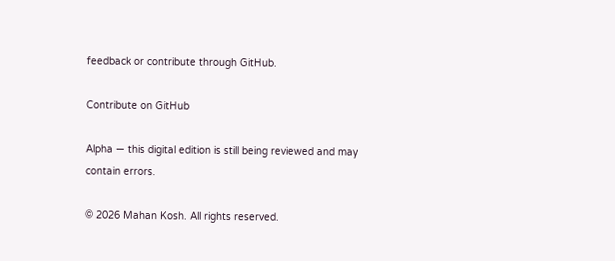feedback or contribute through GitHub.

Contribute on GitHub

Alpha — this digital edition is still being reviewed and may contain errors.

© 2026 Mahan Kosh. All rights reserved.